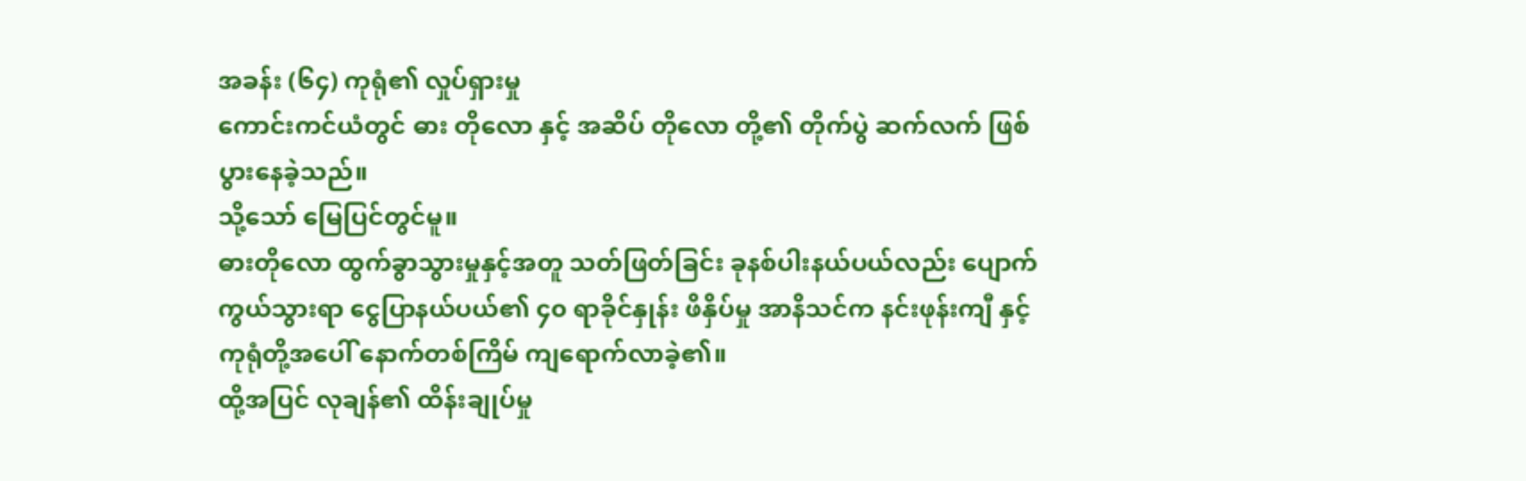အခန်း (၆၄) ကုရုံ၏ လှုပ်ရှားမှု
ကောင်းကင်ယံတွင် ဓား တိုလော နှင့် အဆိပ် တိုလော တို့၏ တိုက်ပွဲ ဆက်လက် ဖြစ်ပွားနေခဲ့သည်။
သို့သော် မြေပြင်တွင်မူ။
ဓားတိုလော ထွက်ခွာသွားမှုနှင့်အတူ သတ်ဖြတ်ခြင်း ခုနစ်ပါးနယ်ပယ်လည်း ပျောက်ကွယ်သွားရာ ငွေပြာနယ်ပယ်၏ ၄၀ ရာခိုင်နှုန်း ဖိနှိပ်မှု အာနိသင်က နင်းဖုန်းကျီ နှင့် ကုရုံတို့အပေါ် နောက်တစ်ကြိမ် ကျရောက်လာခဲ့၏။
ထို့အပြင် လုချန်၏ ထိန်းချုပ်မှု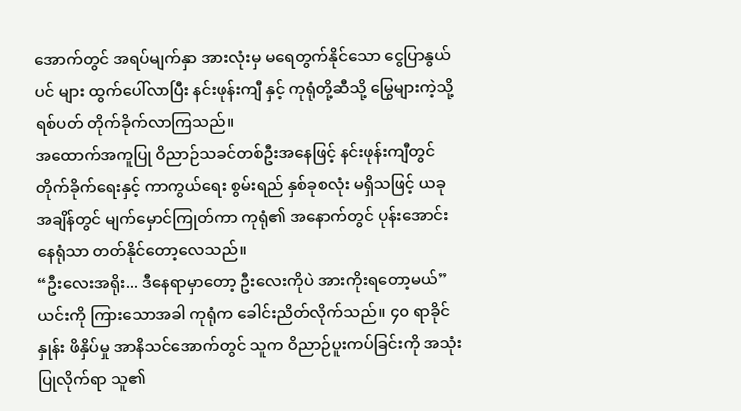အောက်တွင် အရပ်မျက်နှာ အားလုံးမှ မရေတွက်နိုင်သော ငွေပြာနွယ်ပင် များ ထွက်ပေါ်လာပြီး နင်းဖုန်းကျီ နှင့် ကုရုံတို့ဆီသို့ မြွေများကဲ့သို့ ရစ်ပတ် တိုက်ခိုက်လာကြသည်။
အထောက်အကူပြု ဝိညာဉ်သခင်တစ်ဦးအနေဖြင့် နင်းဖုန်းကျီတွင် တိုက်ခိုက်ရေးနှင့် ကာကွယ်ရေး စွမ်းရည် နှစ်ခုစလုံး မရှိသဖြင့် ယခုအချိန်တွင် မျက်မှောင်ကြုတ်ကာ ကုရုံ၏ အနောက်တွင် ပုန်းအောင်းနေရုံသာ တတ်နိုင်တော့လေသည်။
“ဦးလေးအရိုး... ဒီနေရာမှာတော့ ဦးလေးကိုပဲ အားကိုးရတော့မယ်”
ယင်းကို ကြားသောအခါ ကုရုံက ခေါင်းညိတ်လိုက်သည်။ ၄၀ ရာခိုင်နှုန်း ဖိနှိပ်မှု အာနိသင်အောက်တွင် သူက ဝိညာဉ်ပူးကပ်ခြင်းကို အသုံးပြုလိုက်ရာ သူ၏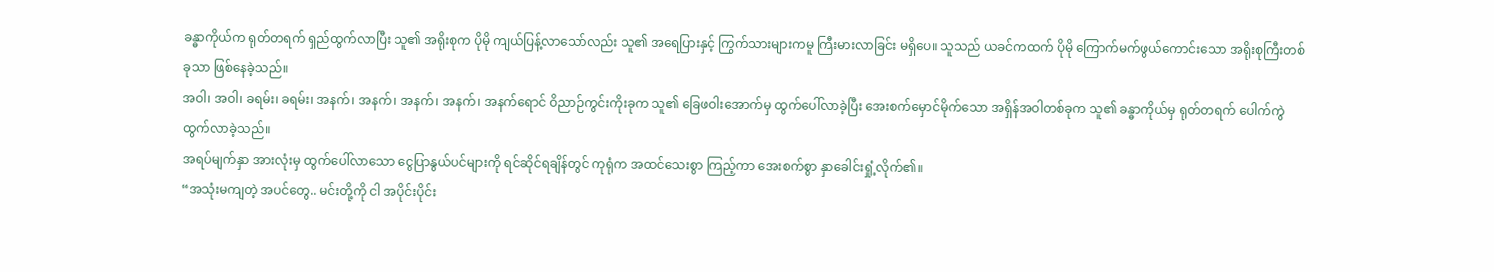ခန္ဓာကိုယ်က ရုတ်တရက် ရှည်ထွက်လာပြီး သူ၏ အရိုးစုက ပိုမို ကျယ်ပြန့်လာသော်လည်း သူ၏ အရေပြားနှင့် ကြွက်သားများကမူ ကြီးမားလာခြင်း မရှိပေ။ သူသည် ယခင်ကထက် ပိုမို ကြောက်မက်ဖွယ်ကောင်းသော အရိုးစုကြီးတစ်ခုသာ ဖြစ်နေခဲ့သည်။
အဝါ၊ အဝါ၊ ခရမ်း၊ ခရမ်း၊ အနက်၊ အနက်၊ အနက်၊ အနက်၊ အနက်ရောင် ဝိညာဉ်ကွင်းကိုးခုက သူ၏ ခြေဖဝါးအောက်မှ ထွက်ပေါ်လာခဲ့ပြီး အေးစက်မှောင်မိုက်သော အရှိန်အဝါတစ်ခုက သူ၏ ခန္ဓာကိုယ်မှ ရုတ်တရက် ပေါက်ကွဲထွက်လာခဲ့သည်။
အရပ်မျက်နှာ အားလုံးမှ ထွက်ပေါ်လာသော ငွေပြာနွယ်ပင်များကို ရင်ဆိုင်ရချိန်တွင် ကုရုံက အထင်သေးစွာ ကြည့်ကာ အေးစက်စွာ နှာခေါင်းရှုံ့လိုက်၏။
“အသုံးမကျတဲ့ အပင်တွေ.. မင်းတို့ကို ငါ အပိုင်းပိုင်း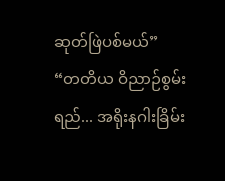ဆုတ်ဖြဲပစ်မယ်”
“တတိယ ဝိညာဉ်စွမ်းရည်... အရိုးနဂါးခြိမ်း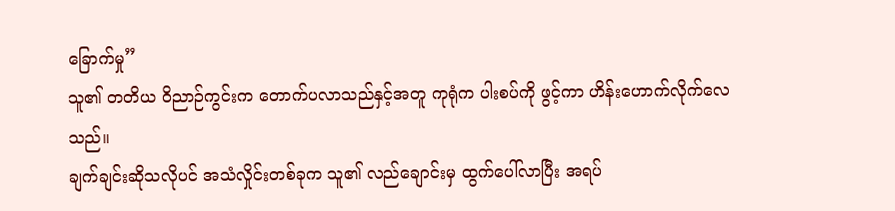ခြောက်မှု”
သူ၏ တတိယ ဝိညာဉ်ကွင်းက တောက်ပလာသည်နှင့်အတူ ကုရုံက ပါးစပ်ကို ဖွင့်ကာ ဟိန်းဟောက်လိုက်လေသည်။
ချက်ချင်းဆိုသလိုပင် အသံလှိုင်းတစ်ခုက သူ၏ လည်ချောင်းမှ ထွက်ပေါ်လာပြီး အရပ်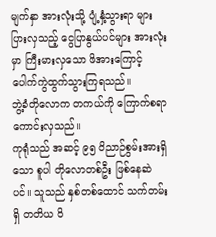မျက်နှာ အားလုံးသို့ ပျံ့နှံ့သွားရာ များပြားလှသည့် ငွေပြာနွယ်ပင်များ အားလုံးမှာ ကြီးမားလှသော ဖိအားကြောင့် ပေါက်ကွဲထွက်သွားကြရသည်။
ဘွဲ့ခံတိုလောက တကယ်ကို ကြောက်စရာကောင်းလှသည်။
ကုရုံသည် အဆင့် ၉၅ ဝိညာဉ်စွမ်းအားရှိသော စူပါ တိုလောတစ်ဦး ဖြစ်နေဆဲ ပင်။ သူသည် နှစ်တစ်ထောင် သက်တမ်းရှိ တတိယ ဝိ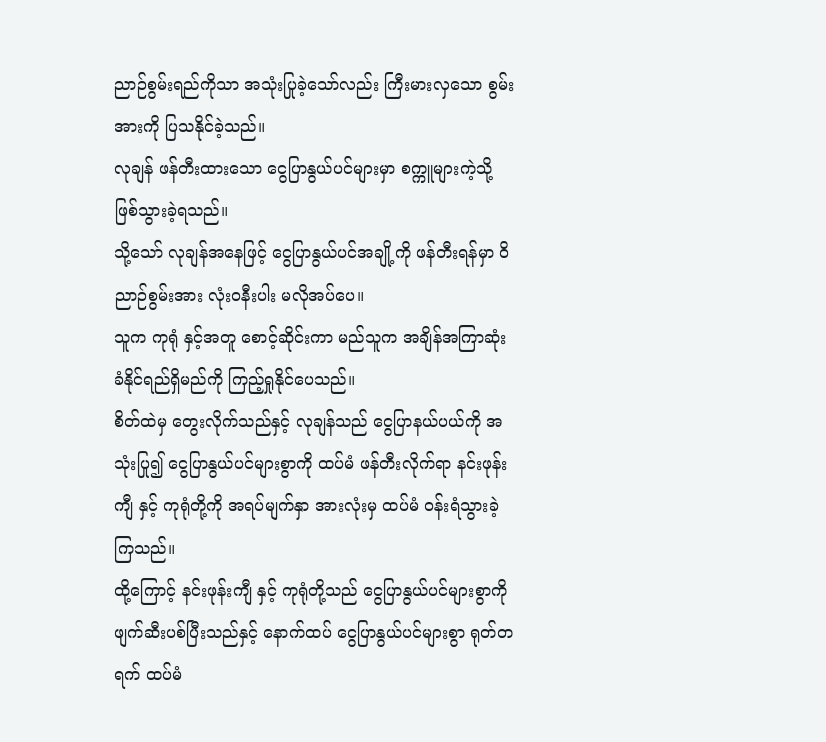ညာဉ်စွမ်းရည်ကိုသာ အသုံးပြုခဲ့သော်လည်း ကြီးမားလှသော စွမ်းအားကို ပြသနိုင်ခဲ့သည်။
လုချန် ဖန်တီးထားသော ငွေပြာနွယ်ပင်များမှာ စက္ကူများကဲ့သို့ ဖြစ်သွားခဲ့ရသည်။
သို့သော် လုချန်အနေဖြင့် ငွေပြာနွယ်ပင်အချို့ကို ဖန်တီးရန်မှာ ဝိညာဉ်စွမ်းအား လုံးဝနီးပါး မလိုအပ်ပေ။
သူက ကုရုံ နှင့်အတူ စောင့်ဆိုင်းကာ မည်သူက အချိန်အကြာဆုံး ခံနိုင်ရည်ရှိမည်ကို ကြည့်ရှုနိုင်ပေသည်။
စိတ်ထဲမှ တွေးလိုက်သည်နှင့် လုချန်သည် ငွေပြာနယ်ပယ်ကို အသုံးပြု၍ ငွေပြာနွယ်ပင်များစွာကို ထပ်မံ ဖန်တီးလိုက်ရာ နင်းဖုန်းကျီ နှင့် ကုရုံတို့ကို အရပ်မျက်နှာ အားလုံးမှ ထပ်မံ ဝန်းရံသွားခဲ့ကြသည်။
ထို့ကြောင့် နင်းဖုန်းကျီ နှင့် ကုရုံတို့သည် ငွေပြာနွယ်ပင်များစွာကို ဖျက်ဆီးပစ်ပြီးသည်နှင့် နောက်ထပ် ငွေပြာနွယ်ပင်များစွာ ရုတ်တရက် ထပ်မံ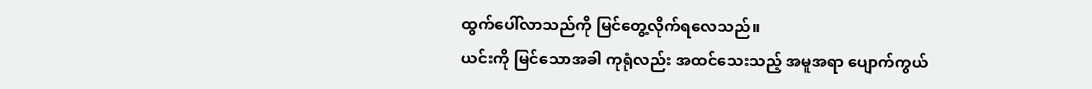ထွက်ပေါ်လာသည်ကို မြင်တွေ့လိုက်ရလေသည်။
ယင်းကို မြင်သောအခါ ကုရုံလည်း အထင်သေးသည့် အမူအရာ ပျောက်ကွယ်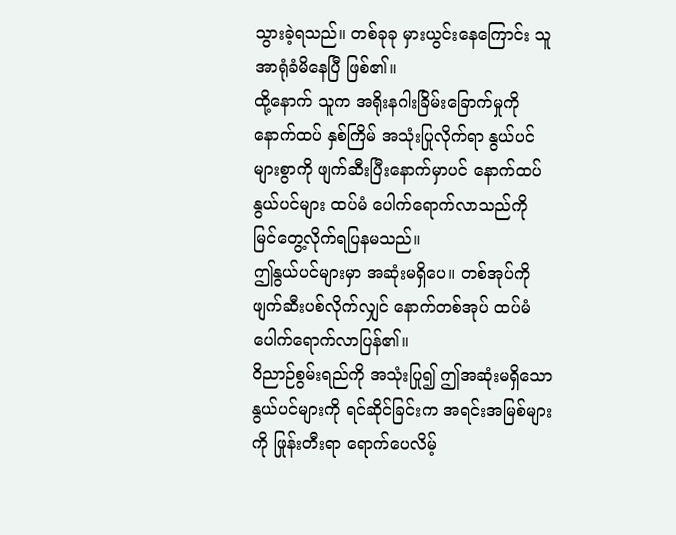သွားခဲ့ရသည်။ တစ်ခုခု မှားယွင်းနေကြောင်း သူ အာရုံခံမိနေပြီ ဖြစ်၏။
ထို့နောက် သူက အရိုးနဂါးခြိမ်းခြောက်မှုကို နောက်ထပ် နှစ်ကြိမ် အသုံးပြုလိုက်ရာ နွယ်ပင်များစွာကို ဖျက်ဆီးပြီးနောက်မှာပင် နောက်ထပ် နွယ်ပင်များ ထပ်မံ ပေါက်ရောက်လာသည်ကို မြင်တွေ့လိုက်ရပြနမသည်။
ဤနွယ်ပင်များမှာ အဆုံးမရှိပေ။ တစ်အုပ်ကို ဖျက်ဆီးပစ်လိုက်လျှင် နောက်တစ်အုပ် ထပ်မံ ပေါက်ရောက်လာပြန်၏။
ဝိညာဉ်စွမ်းရည်ကို အသုံးပြု၍ ဤအဆုံးမရှိသော နွယ်ပင်များကို ရင်ဆိုင်ခြင်းက အရင်းအမြစ်များကို ဖြုန်းတီးရာ ရောက်ပေလိမ့်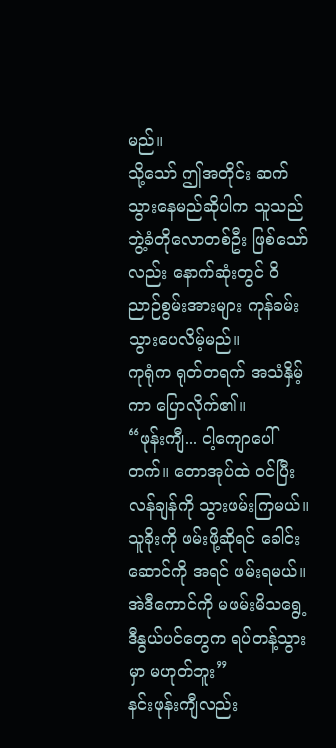မည်။
သို့သော် ဤအတိုင်း ဆက်သွားနေမည်ဆိုပါက သူသည် ဘွဲ့ခံတိုလောတစ်ဦး ဖြစ်သော်လည်း နောက်ဆုံးတွင် ဝိညာဉ်စွမ်းအားများ ကုန်ခမ်းသွားပေလိမ့်မည်။
ကုရုံက ရုတ်တရက် အသံနှိမ့်ကာ ပြောလိုက်၏။
“ဖုန်းကျီ... ငါ့ကျောပေါ် တက်။ တောအုပ်ထဲ ဝင်ပြီး လန်ချန်ကို သွားဖမ်းကြမယ်။ သူခိုးကို ဖမ်းဖို့ဆိုရင် ခေါင်းဆောင်ကို အရင် ဖမ်းရမယ်။ အဲဒီကောင်ကို မဖမ်းမိသရွေ့ ဒီနွယ်ပင်တွေက ရပ်တန့်သွားမှာ မဟုတ်ဘူး”
နင်းဖုန်းကျီလည်း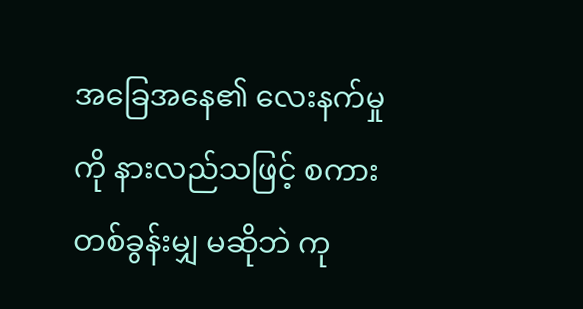အခြေအနေ၏ လေးနက်မှုကို နားလည်သဖြင့် စကားတစ်ခွန်းမျှ မဆိုဘဲ ကု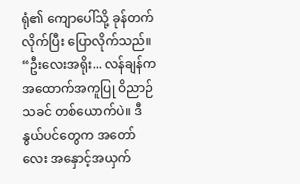ရုံ၏ ကျောပေါ်သို့ ခုန်တက်လိုက်ပြီး ပြောလိုက်သည်။
“ဦးလေးအရိုး... လန်ချန်က အထောက်အကူပြု ဝိညာဉ်သခင် တစ်ယောက်ပဲ။ ဒီနွယ်ပင်တွေက အတော်လေး အနှောင့်အယှက်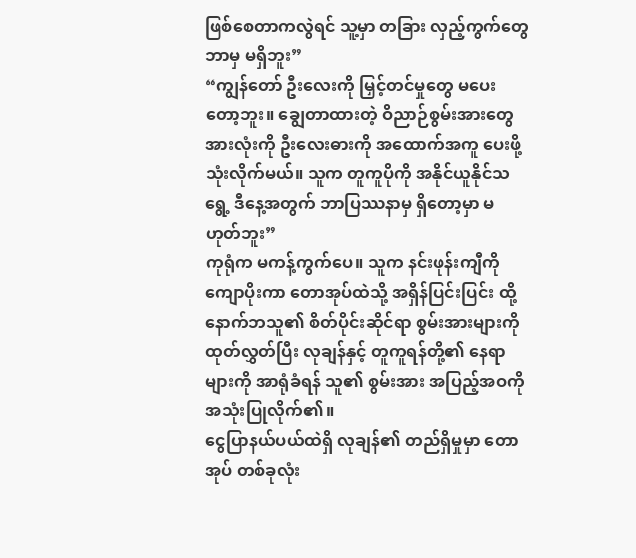ဖြစ်စေတာကလွဲရင် သူ့မှာ တခြား လှည့်ကွက်တွေ ဘာမှ မရှိဘူး”
“ကျွန်တော် ဦးလေးကို မြှင့်တင်မှုတွေ မပေးတော့ဘူး။ ချွေတာထားတဲ့ ဝိညာဉ်စွမ်းအားတွေ အားလုံးကို ဦးလေးဓားကို အထောက်အကူ ပေးဖို့ သုံးလိုက်မယ်။ သူက တူကူပိုကို အနိုင်ယူနိုင်သရွေ့ ဒီနေ့အတွက် ဘာပြဿနာမှ ရှိတော့မှာ မဟုတ်ဘူး”
ကုရုံက မကန့်ကွက်ပေ။ သူက နင်းဖုန်းကျီကို ကျောပိုးကာ တောအုပ်ထဲသို့ အရှိန်ပြင်းပြင်း ထို့နောက်ဘသူ၏ စိတ်ပိုင်းဆိုင်ရာ စွမ်းအားများကို ထုတ်လွှတ်ပြီး လုချန်နှင့် တူကူရန်တို့၏ နေရာများကို အာရုံခံရန် သူ၏ စွမ်းအား အပြည့်အဝကို အသုံးပြုလိုက်၏။
ငွေပြာနယ်ပယ်ထဲရှိ လုချန်၏ တည်ရှိမှုမှာ တောအုပ် တစ်ခုလုံး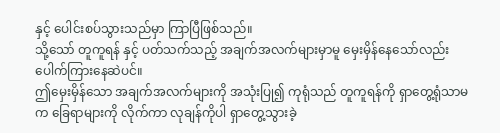နှင့် ပေါင်းစပ်သွားသည်မှာ ကြာပြီဖြစ်သည်။
သို့သော် တူကူရန် နှင့် ပတ်သက်သည့် အချက်အလက်များမှာမူ မှေးမှိန်နေသော်လည်း ပေါက်ကြားနေဆဲပင်။
ဤမှေးမှိန်သော အချက်အလက်များကို အသုံးပြု၍ ကုရုံသည် တူကူရန်ကို ရှာတွေ့ရုံသာမက ခြေရာများကို လိုက်ကာ လုချန်ကိုပါ ရှာတွေ့သွားခဲ့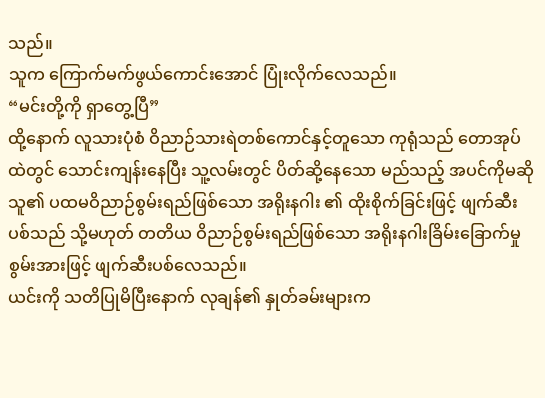သည်။
သူက ကြောက်မက်ဖွယ်ကောင်းအောင် ပြုံးလိုက်လေသည်။
“မင်းတို့ကို ရှာတွေ့ပြီ”
ထို့နောက် လူသားပုံစံ ဝိညာဉ်သားရဲတစ်ကောင်နှင့်တူသော ကုရုံသည် တောအုပ်ထဲတွင် သောင်းကျန်းနေပြီး သူ့လမ်းတွင် ပိတ်ဆို့နေသော မည်သည့် အပင်ကိုမဆို သူ၏ ပထမဝိညာဉ်စွမ်းရည်ဖြစ်သော အရိုးနဂါး ၏ ထိုးစိုက်ခြင်းဖြင့် ဖျက်ဆီးပစ်သည် သို့မဟုတ် တတိယ ဝိညာဉ်စွမ်းရည်ဖြစ်သော အရိုးနဂါးခြိမ်းခြောက်မှု စွမ်းအားဖြင့် ဖျက်ဆီးပစ်လေသည်။
ယင်းကို သတိပြုမိပြီးနောက် လုချန်၏ နှုတ်ခမ်းများက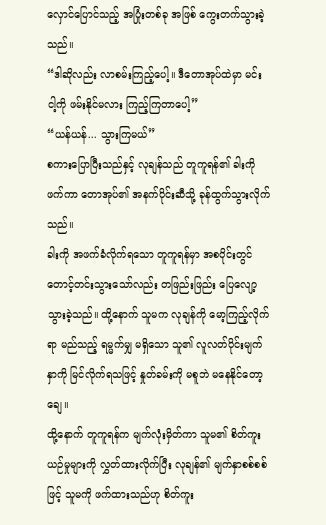လှောင်ပြောင်သည့် အပြုံးတစ်ခု အဖြစ် ကွေးတက်သွားခဲ့သည်။
“ဒါဆိုလည်း လာစမ်းကြည့်ပေါ့။ ဒီတောအုပ်ထဲမှာ မင်း ငါ့ကို ဖမ်းနိုင်မလား ကြည့်ကြတာပေါ့”
“ယန်ယန်... သွားကြမယ်”
စကားပြောပြီးသည်နှင့် လုချန်သည် တူကူရန်၏ ခါးကို ဖက်ကာ တောအုပ်၏ အနက်ပိုင်းဆီသို့ ခုန်ထွက်သွားလိုက်သည်။
ခါးကို အဖက်ခံလိုက်ရသော တူကူရန်မှာ အစပိုင်းတွင် တောင့်တင်းသွားသော်လည်း တဖြည်းဖြည်း ပြေလျော့သွားခဲ့သည်။ ထို့နောက် သူမက လုချန်ကို မော့ကြည့်လိုက်ရာ မည်သည့် ရမ္မက်မျှ မရှိသော သူ၏ လူလတ်ပိုင်းမျက်နှာကို မြင်လိုက်ရသဖြင့် နှုတ်ခမ်းကို မစူဘဲ မနေနိုင်တော့ချေ။
ထို့နောက် တူကူရန်က မျက်လုံးမှိတ်ကာ သူမ၏ စိတ်ကူးယဉ်မှုများကို လွှတ်ထားလိုက်ပြီး လုချန်၏ မျက်နှာစစ်စစ်ဖြင့် သူမကို ဖက်ထားသည်ဟု စိတ်ကူး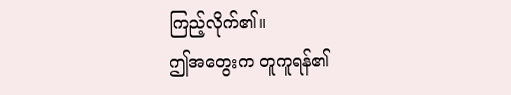ကြည့်လိုက်၏။
ဤအတွေးက တူကူရန်၏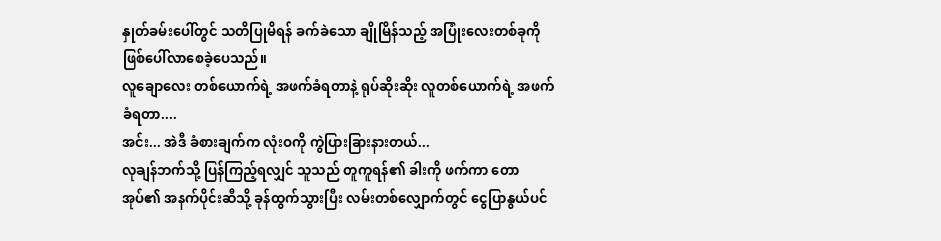နှုတ်ခမ်းပေါ်တွင် သတိပြုမိရန် ခက်ခဲသော ချိုမြိန်သည့် အပြုံးလေးတစ်ခုကို ဖြစ်ပေါ်လာစေခဲ့ပေသည်။
လူချောလေး တစ်ယောက်ရဲ့ အဖက်ခံရတာနဲ့ ရုပ်ဆိုးဆိုး လူတစ်ယောက်ရဲ့ အဖက်ခံရတာ....
အင်း... အဲဒီ ခံစားချက်က လုံးဝကို ကွဲပြားခြားနားတယ်...
လုချန်ဘက်သို့ ပြန်ကြည့်ရလျှင် သူသည် တူကူရန်၏ ခါးကို ဖက်ကာ တောအုပ်၏ အနက်ပိုင်းဆီသို့ ခုန်ထွက်သွားပြီး လမ်းတစ်လျှောက်တွင် ငွေပြာနွယ်ပင်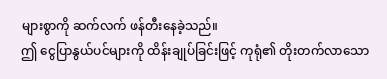များစွာကို ဆက်လက် ဖန်တီးနေခဲ့သည်။
ဤ ငွေပြာနွယ်ပင်များကို ထိန်းချုပ်ခြင်းဖြင့် ကုရုံ၏ တိုးတက်လာသော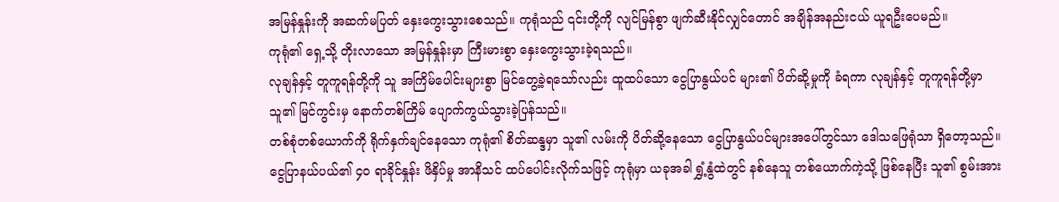အမြန်နှုန်းကို အဆက်မပြတ် နှေးကွေးသွားစေသည်။ ကုရုံသည် ၎င်းတို့ကို လျင်မြန်စွာ ဖျက်ဆီးနိုင်လျှင်တောင် အချိန်အနည်းငယ် ယူရဦးပေမည်။
ကုရုံ၏ ရှေ့သို့ တိုးလာသော အမြန်နှုန်းမှာ ကြီးမားစွာ နှေးကွေးသွားခဲ့ရသည်။
လုချန်နှင့် တူကူရန်တို့ကို သူ အကြိမ်ပေါင်းများစွာ မြင်တွေ့ခဲ့ရသော်လည်း ထူထပ်သော ငွေပြာနွယ်ပင် များ၏ ပိတ်ဆို့မှုကို ခံရကာ လုချန်နှင့် တူကူရန်တို့မှာ သူ၏ မြင်ကွင်းမှ နောက်တစ်ကြိမ် ပျောက်ကွယ်သွားခဲ့ပြန်သည်။
တစ်စုံတစ်ယောက်ကို ရိုက်နှက်ချင်နေသော ကုရုံ၏ စိတ်ဆန္ဒမှာ သူ၏ လမ်းကို ပိတ်ဆို့နေသော ငွေပြာနွယ်ပင်များအပေါ်တွင်သာ ဒေါသဖြေရုံသာ ရှိတော့သည်။
ငွေပြာနယ်ပယ်၏ ၄၀ ရာခိုင်နှုန်း ဖိနှိပ်မှု အာနိသင် ထပ်ပေါင်းလိုက်သဖြင့် ကုရုံမှာ ယခုအခါ ရွှံ့နွံထဲတွင် နစ်နေသူ တစ်ယောက်ကဲ့သို့ ဖြစ်နေပြီး သူ၏ စွမ်းအား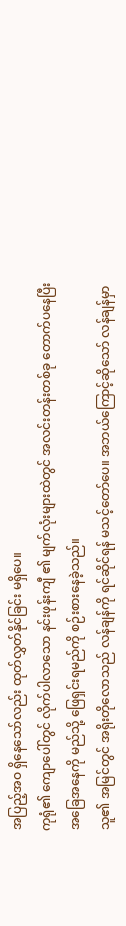အပြည့်အဝ ရှိနေသော်လည်း ထုတ်လွှတ်နိုင်ခြင်း မရှိပေ။
ကုရုံ၏ ကျောပေါ်တွင် လိုက်ပါလာသော နင်းဖုန်းကျီ ၏ မျက်လုံးများထဲတွင် အလင်းတန်းတစ်ခု တောက်ပနေပြီး အခြေအနေကို မည်သို့ ဖြေရှင်းရမည်ကို စဉ်းစားနေခဲ့သည်။
သူ၏ အမြင်တွင် အရိုးတိုလောသည် လန်ချန်ကို ရင်ဆိုင်ရန် မသင့်တော်ပေ။ အဘယ်ကြောင့်ဆိုသော် လန်ချန်မှာ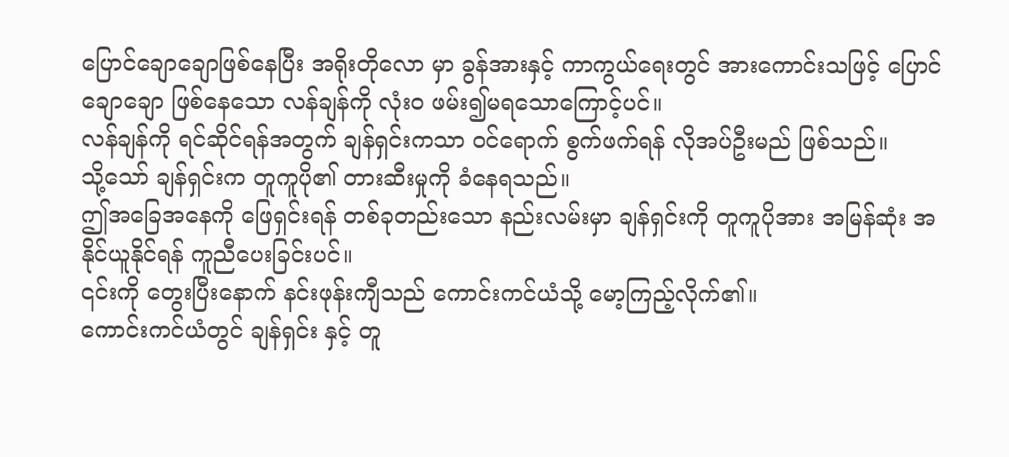ပြောင်ချောချောဖြစ်နေပြီး အရိုးတိုလော မှာ ခွန်အားနှင့် ကာကွယ်ရေးတွင် အားကောင်းသဖြင့် ပြောင်ချောချော ဖြစ်နေသော လန်ချန်ကို လုံးဝ ဖမ်း၍မရသောကြောင့်ပင်။
လန်ချန်ကို ရင်ဆိုင်ရန်အတွက် ချန်ရှင်းကသာ ဝင်ရောက် စွက်ဖက်ရန် လိုအပ်ဦးမည် ဖြစ်သည်။
သို့သော် ချန်ရှင်းက တူကူပို၏ တားဆီးမှုကို ခံနေရသည်။
ဤအခြေအနေကို ဖြေရှင်းရန် တစ်ခုတည်းသော နည်းလမ်းမှာ ချန်ရှင်းကို တူကူပိုအား အမြန်ဆုံး အနိုင်ယူနိုင်ရန် ကူညီပေးခြင်းပင်။
၎င်းကို တွေးပြီးနောက် နင်းဖုန်းကျီသည် ကောင်းကင်ယံသို့ မော့ကြည့်လိုက်၏။
ကောင်းကင်ယံတွင် ချန်ရှင်း နှင့် တူ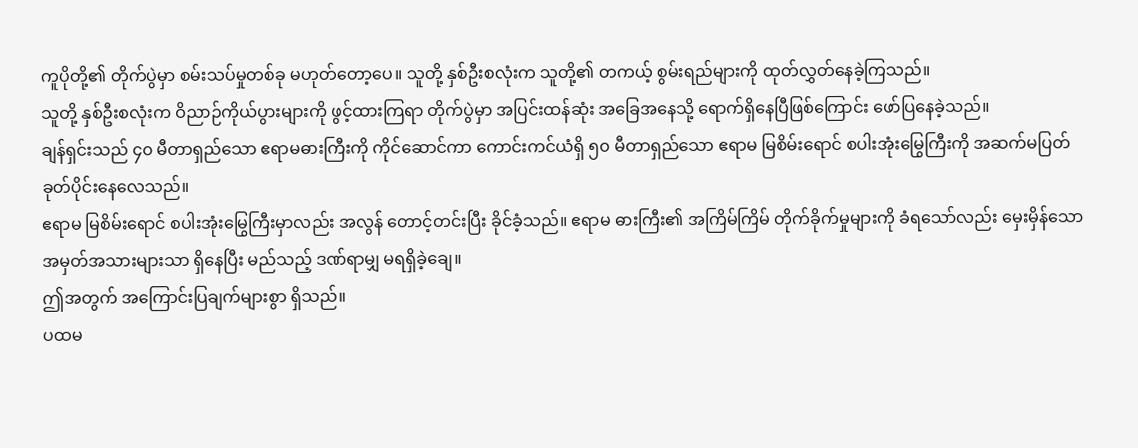ကူပိုတို့၏ တိုက်ပွဲမှာ စမ်းသပ်မှုတစ်ခု မဟုတ်တော့ပေ။ သူတို့ နှစ်ဦးစလုံးက သူတို့၏ တကယ့် စွမ်းရည်များကို ထုတ်လွှတ်နေခဲ့ကြသည်။
သူတို့ နှစ်ဦးစလုံးက ဝိညာဉ်ကိုယ်ပွားများကို ဖွင့်ထားကြရာ တိုက်ပွဲမှာ အပြင်းထန်ဆုံး အခြေအနေသို့ ရောက်ရှိနေပြီဖြစ်ကြောင်း ဖော်ပြနေခဲ့သည်။
ချန်ရှင်းသည် ၄၀ မီတာရှည်သော ဧရာမဓားကြီးကို ကိုင်ဆောင်ကာ ကောင်းကင်ယံရှိ ၅၀ မီတာရှည်သော ဧရာမ မြစိမ်းရောင် စပါးအုံးမြွေကြီးကို အဆက်မပြတ် ခုတ်ပိုင်းနေလေသည်။
ဧရာမ မြစိမ်းရောင် စပါးအုံးမြွေကြီးမှာလည်း အလွန် တောင့်တင်းပြီး ခိုင်ခံ့သည်။ ဧရာမ ဓားကြီး၏ အကြိမ်ကြိမ် တိုက်ခိုက်မှုများကို ခံရသော်လည်း မှေးမှိန်သော အမှတ်အသားများသာ ရှိနေပြီး မည်သည့် ဒဏ်ရာမျှ မရရှိခဲ့ချေ။
ဤအတွက် အကြောင်းပြချက်များစွာ ရှိသည်။
ပထမ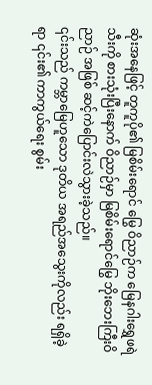ဆုံးအနေဖြင့် တူကူပို၏ မြစိမ်းရောင် မြွေ ဝိညာဉ်က မြေနဂါးရွှေဖရဲသီးကို စားသုံးပြီးနောက် ဝိညာဉ်မှာ မြစိမ်းရောင်မြွေ ဘိုးဘေးကြီးဝိညာဉ် အဖြစ် ဆင့်ကဲပြောင်းလဲသွားခဲ့သည်။
၎င်းသည် ကမ္ဘာမြေဟူသော ဒုတိယ အရည်အသွေးကိုလည်း ရရှိခဲ့ရာ ၎င်း၏ ကာကွယ်ရေး စွမ်း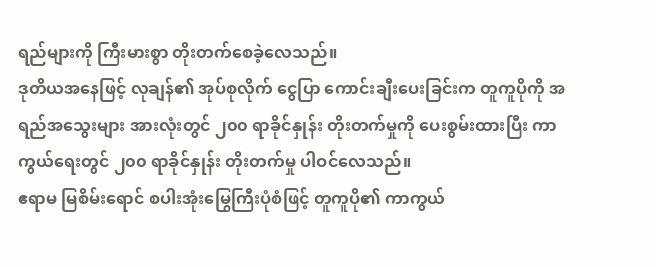ရည်များကို ကြီးမားစွာ တိုးတက်စေခဲ့လေသည်။
ဒုတိယအနေဖြင့် လုချန်၏ အုပ်စုလိုက် ငွေပြာ ကောင်းချီးပေးခြင်းက တူကူပိုကို အရည်အသွေးများ အားလုံးတွင် ၂၀၀ ရာခိုင်နှုန်း တိုးတက်မှုကို ပေးစွမ်းထားပြီး ကာကွယ်ရေးတွင် ၂၀၀ ရာခိုင်နှုန်း တိုးတက်မှု ပါဝင်လေသည်။
ဧရာမ မြစိမ်းရောင် စပါးအုံးမြွေကြီးပုံစံဖြင့် တူကူပို၏ ကာကွယ်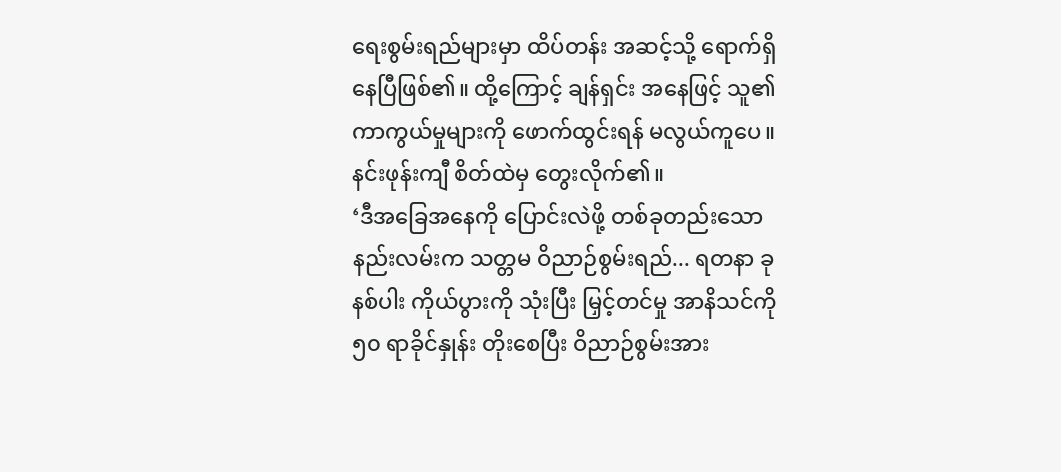ရေးစွမ်းရည်များမှာ ထိပ်တန်း အဆင့်သို့ ရောက်ရှိနေပြီဖြစ်၏။ ထို့ကြောင့် ချန်ရှင်း အနေဖြင့် သူ၏ ကာကွယ်မှုများကို ဖောက်ထွင်းရန် မလွယ်ကူပေ။
နင်းဖုန်းကျီ စိတ်ထဲမှ တွေးလိုက်၏။
‘ဒီအခြေအနေကို ပြောင်းလဲဖို့ တစ်ခုတည်းသော နည်းလမ်းက သတ္တမ ဝိညာဉ်စွမ်းရည်... ရတနာ ခုနစ်ပါး ကိုယ်ပွားကို သုံးပြီး မြှင့်တင်မှု အာနိသင်ကို ၅၀ ရာခိုင်နှုန်း တိုးစေပြီး ဝိညာဉ်စွမ်းအား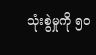သုံးစွဲမှုကို ၅၀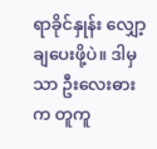ရာခိုင်နှုန်း လျှော့ချပေးဖို့ပဲ။ ဒါမှသာ ဦးလေးဓားက တူကူ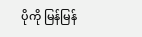ပိုကို မြန်မြန်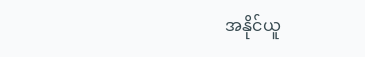အနိုင်ယူ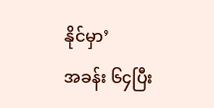နိုင်မှာ’
အခန်း ၆၄ပြီး